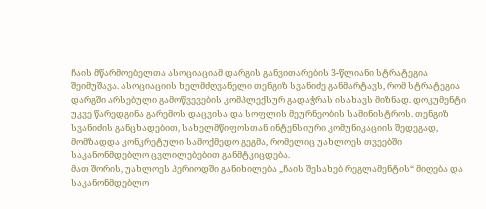ჩაის მწარმოებელთა ასოციაციამ დარგის განვითარების 3-წლიანი სტრატეგია შეიმუშავა. ასოციაციის ხელმძღვანელი თენგიზ სვანიძე განმარტავს, რომ სტრატეგია დარგში არსებული გამოწვევების კომპლექსურ გადაჭრას ისახავს მიზნად. დოკუმენტი უკვე წარედგინა გარემოს დაცვისა და სოფლის მეურნეობის სამინისტროს. თენგიზ სვანიძის განცხადებით, სახელმწიფოსთან ინტენსიური კომუნიკაციის შედეგად, მომზადდა კონკრეტული სამოქმედო გეგმა, რომელიც უახლოეს თვეებში საკანონმდებლო ცვლილებებით განმტკიცდება.
მათ შორის, უახლოეს პერიოდში განიხილება „ჩაის შესახებ რეგლამენტის“ მიღება და საკანონმდებლო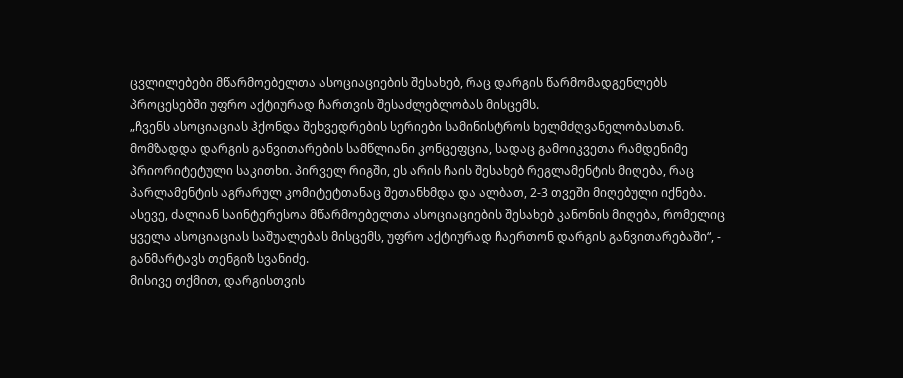ცვლილებები მწარმოებელთა ასოციაციების შესახებ, რაც დარგის წარმომადგენლებს პროცესებში უფრო აქტიურად ჩართვის შესაძლებლობას მისცემს.
„ჩვენს ასოციაციას ჰქონდა შეხვედრების სერიები სამინისტროს ხელმძღვანელობასთან. მომზადდა დარგის განვითარების სამწლიანი კონცეფცია, სადაც გამოიკვეთა რამდენიმე პრიორიტეტული საკითხი. პირველ რიგში, ეს არის ჩაის შესახებ რეგლამენტის მიღება, რაც პარლამენტის აგრარულ კომიტეტთანაც შეთანხმდა და ალბათ, 2-3 თვეში მიღებული იქნება. ასევე, ძალიან საინტერესოა მწარმოებელთა ასოციაციების შესახებ კანონის მიღება, რომელიც ყველა ასოციაციას საშუალებას მისცემს, უფრო აქტიურად ჩაერთონ დარგის განვითარებაში“, - განმარტავს თენგიზ სვანიძე.
მისივე თქმით, დარგისთვის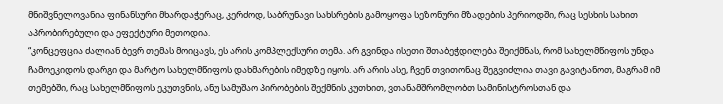მნიშვნელოვანია ფინანსური მხარდაჭერაც, კერძოდ, საბრუნავი სახსრების გამოყოფა სეზონური მზადების პერიოდში, რაც სესხის სახით აპრობირებული და ეფექტური მეთოდია.
“კონცეფცია ძალიან ბევრ თემას მოიცავს, ეს არის კომპლექსური თემა. არ გვინდა ისეთი შთაბეჭდილება შეიქმნას, რომ სახელმწიფოს უნდა ჩამოეკიდოს დარგი და მარტო სახელმწიფოს დახმარების იმედზე იყოს. არ არის ასე, ჩვენ თვითონაც შეგვიძლია თავი გავიტანოთ, მაგრამ იმ თემებში, რაც სახელმწიფოს ეკუთვნის, ანუ სამუშაო პირობების შექმნის კუთხით, ვთანამშრომლობთ სამინისტროსთან და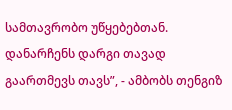სამთავრობო უწყებებთან. დანარჩენს დარგი თავად გაართმევს თავს”, - ამბობს თენგიზ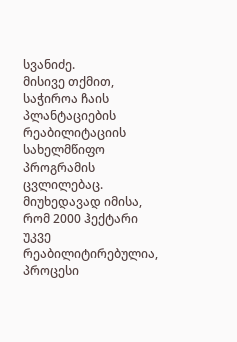სვანიძე.
მისივე თქმით, საჭიროა ჩაის პლანტაციების რეაბილიტაციის სახელმწიფო პროგრამის ცვლილებაც. მიუხედავად იმისა, რომ 2000 ჰექტარი უკვე რეაბილიტირებულია, პროცესი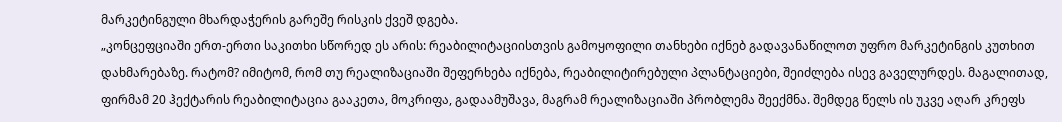მარკეტინგული მხარდაჭერის გარეშე რისკის ქვეშ დგება.
„კონცეფციაში ერთ-ერთი საკითხი სწორედ ეს არის: რეაბილიტაციისთვის გამოყოფილი თანხები იქნებ გადავანაწილოთ უფრო მარკეტინგის კუთხით დახმარებაზე. რატომ? იმიტომ, რომ თუ რეალიზაციაში შეფერხება იქნება, რეაბილიტირებული პლანტაციები, შეიძლება ისევ გაველურდეს. მაგალითად, ფირმამ 20 ჰექტარის რეაბილიტაცია გააკეთა, მოკრიფა, გადაამუშავა, მაგრამ რეალიზაციაში პრობლემა შეექმნა. შემდეგ წელს ის უკვე აღარ კრეფს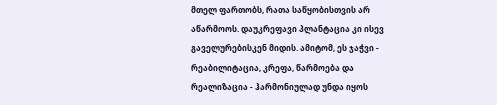მთელ ფართობს, რათა საწყობისთვის არ აწარმოოს. დაუკრეფავი პლანტაცია კი ისევ გაველურებისკენ მიდის. ამიტომ, ეს ჯაჭვი - რეაბილიტაცია, კრეფა, წარმოება და რეალიზაცია - ჰარმონიულად უნდა იყოს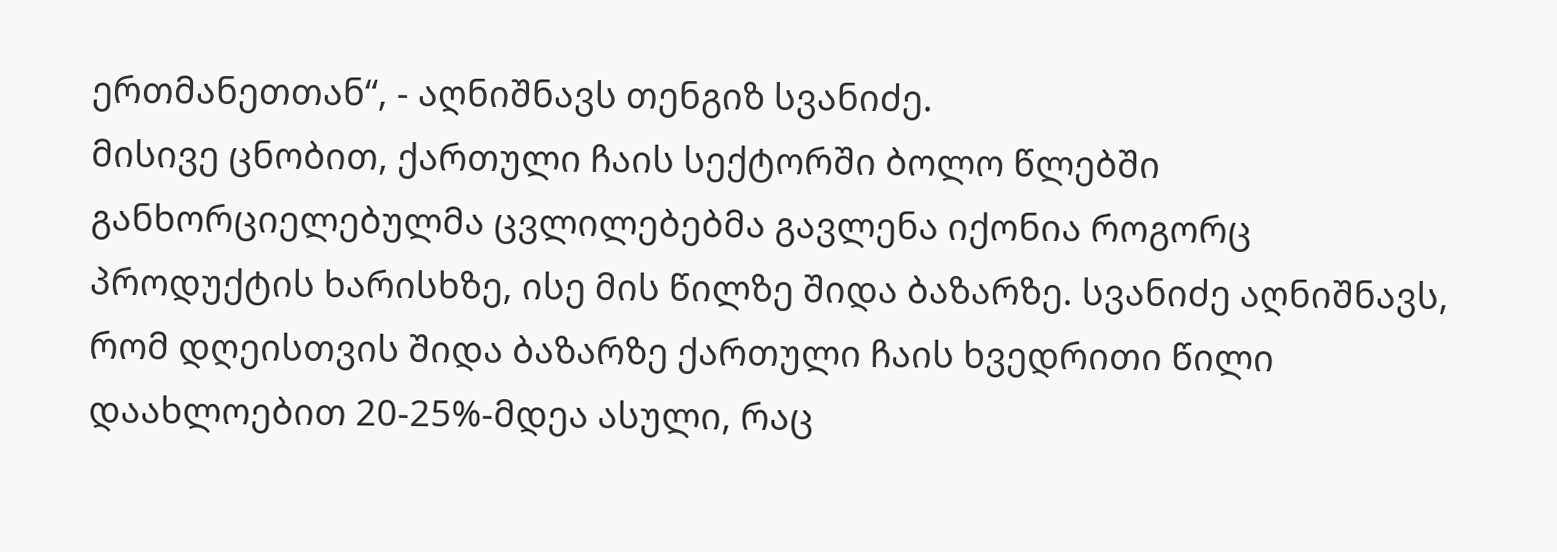ერთმანეთთან“, - აღნიშნავს თენგიზ სვანიძე.
მისივე ცნობით, ქართული ჩაის სექტორში ბოლო წლებში განხორციელებულმა ცვლილებებმა გავლენა იქონია როგორც პროდუქტის ხარისხზე, ისე მის წილზე შიდა ბაზარზე. სვანიძე აღნიშნავს, რომ დღეისთვის შიდა ბაზარზე ქართული ჩაის ხვედრითი წილი დაახლოებით 20-25%-მდეა ასული, რაც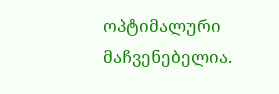ოპტიმალური მაჩვენებელია.